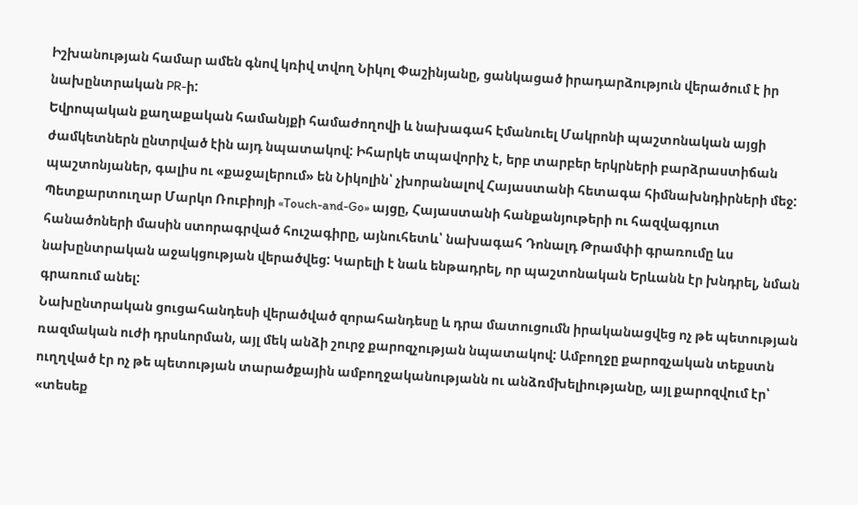Իշխանության համար ամեն գնով կռիվ տվող Նիկոլ Փաշինյանը, ցանկացած իրադարձություն վերածում է իր նախընտրական PR-ի:
Եվրոպական քաղաքական համանյքի համաժողովի և նախագահ Էմանուել Մակրոնի պաշտոնական այցի ժամկետներն ընտրված էին այդ նպատակով: Իհարկե տպավորիչ է, երբ տարբեր երկրների բարձրաստիճան պաշտոնյաներ, գալիս ու «քաջալերում» են Նիկոլին՝ չխորանալով Հայաստանի հետագա հիմնախնդիրների մեջ:
Պետքարտուղար Մարկո Ռուբիոյի «Touch-and-Go» այցը, Հայաստանի հանքանյութերի ու հազվագյուտ հանածոների մասին ստորագրված հուշագիրը, այնուհետև՝ նախագահ Դոնալդ Թրամփի գրառումը ևս նախընտրական աջակցության վերածվեց: Կարելի է նաև ենթադրել, որ պաշտոնական Երևանն էր խնդրել, նման գրառում անել:
Նախընտրական ցուցահանդեսի վերածված զորահանդեսը և դրա մատուցումն իրականացվեց ոչ թե պետության ռազմական ուժի դրսևորման, այլ մեկ անձի շուրջ քարոզչության նպատակով: Ամբողջը քարոզչական տեքստն ուղղված էր ոչ թե պետության տարածքային ամբողջականությանն ու անձռմխելիությանը, այլ քարոզվում էր՝ «տեսեք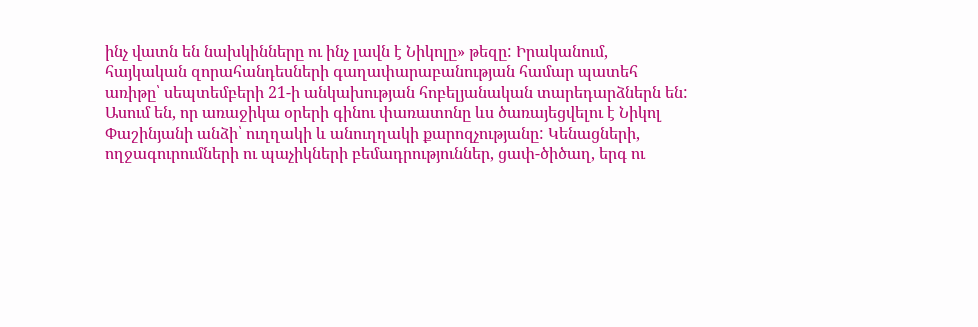ինչ վատն են նախկինները ու ինչ լավն է Նիկոլը» թեզը: Իրականում, հայկական զորահանդեսների գաղափարաբանության համար պատեհ առիթը՝ սեպտեմբերի 21-ի անկախության հոբելյանական տարեդարձներն են:
Ասում են, որ առաջիկա օրերի գինու փառատոնը ևս ծառայեցվելու է Նիկոլ Փաշինյանի անձի՝ ուղղակի և անուղղակի քարոզչությանը: Կենացների, ողջագուրումների ու պաչիկների բեմադրություններ, ցափ-ծիծաղ, երգ ու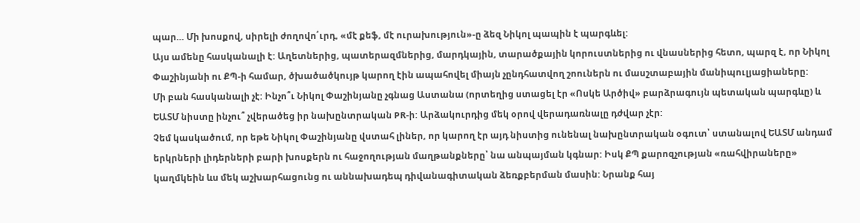պար… Մի խոսքով, սիրելի ժողովո՛ւրդ, «մէ քեֆ, մէ ուրախություն»-ը ձեզ Նիկոլ պապին է պարգևել:
Այս ամենը հասկանալի է: Աղետներից, պատերազմներից, մարդկային, տարածքային կորուստներից ու վնասներից հետո, պարզ է, որ Նիկոլ Փաշինյանի ու ՔՊ-ի համար, ծխածածկույթ կարող էին ապահովել միայն չընդհատվող շոուներն ու մասշտաբային մանիպուլյացիաները:
Մի բան հասկանալի չէ: Ինչո՞ւ Նիկոլ Փաշինյանը չգնաց Աստանա (որտեղից ստացել էր «Ոսկե Արծիվ» բարձրագույն պետական պարգևը) և ԵԱՏՄ նիստը ինչու՞ չվերածեց իր նախընտրական PR-ի: Արձակուրդից մեկ օրով վերադառնալը դժվար չէր:
Չեմ կասկածում, որ եթե Նիկոլ Փաշինյանը վստահ լիներ, որ կարող էր այդ նիստից ունենալ նախընտրական օգուտ՝ ստանալով ԵԱՏՄ անդամ երկրների լիդերների բարի խոսքերն ու հաջողության մաղթանքները՝ նա անպայման կգնար: Իսկ ՔՊ քարոզչության «ռահվիրաները» կաղմկեին ևս մեկ աշխարհացունց ու աննախադեպ դիվանագիտական ձեռքբերման մասին: Նրանք հայ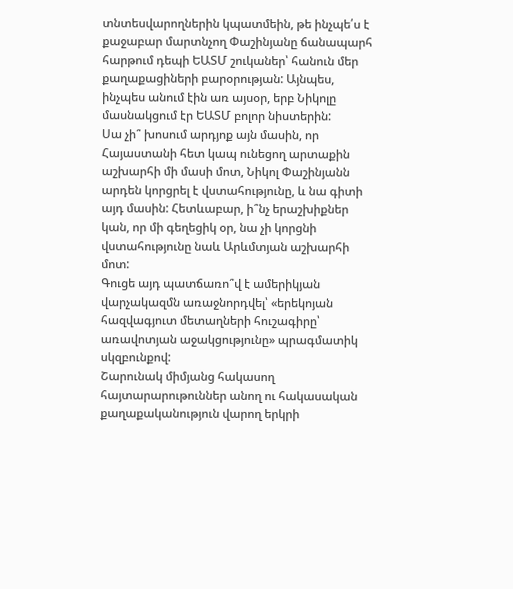տնտեսվարողներին կպատմեին, թե ինչպե՛ս է քաջաբար մարտնչող Փաշինյանը ճանապարհ հարթում դեպի ԵԱՏՄ շուկաներ՝ հանուն մեր քաղաքացիների բարօրության: Այնպես, ինչպես անում էին առ այսօր, երբ Նիկոլը մասնակցում էր ԵԱՏՄ բոլոր նիստերին:
Սա չի՞ խոսում արդյոք այն մասին, որ Հայաստանի հետ կապ ունեցող արտաքին աշխարհի մի մասի մոտ, Նիկոլ Փաշինյանն արդեն կորցրել է վստահությունը, և նա գիտի այդ մասին: Հետևաբար, ի՞նչ երաշխիքներ կան, որ մի գեղեցիկ օր, նա չի կորցնի վստահությունը նաև Արևմտյան աշխարհի մոտ:
Գուցե այդ պատճառո՞վ է ամերիկյան վարչակազմն առաջնորդվել՝ «երեկոյան հազվագյուտ մետաղների հուշագիրը՝ առավոտյան աջակցությունը» պրագմատիկ սկզբունքով:
Շարունակ միմյանց հակասող հայտարարութուններ անող ու հակասական քաղաքականություն վարող երկրի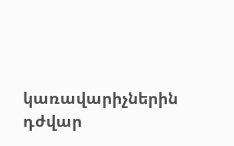կառավարիչներին դժվար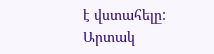է վստահելը:
Արտակ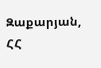Զաքարյան, ՀՀ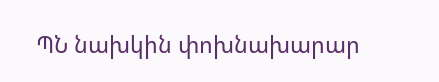ՊՆ նախկին փոխնախարար